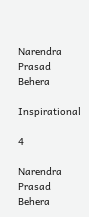Narendra Prasad Behera

Inspirational

4

Narendra Prasad Behera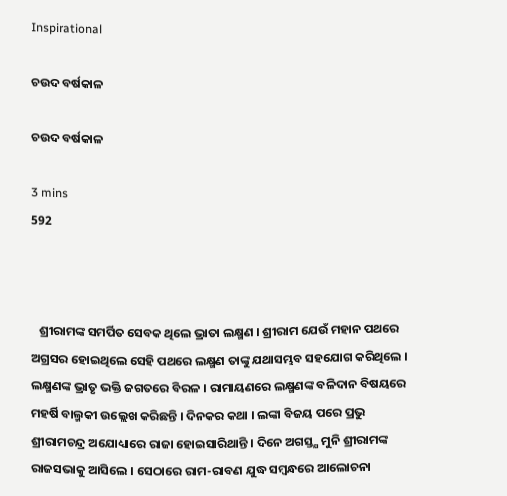Inspirational

ଚଉଦ ବର୍ଷକାଳ

ଚଉଦ ବର୍ଷକାଳ

3 mins
592



   ଶ୍ରୀରାମଙ୍କ ସମର୍ପିତ ସେବକ ଥିଲେ ଭ୍ରାତା ଲକ୍ଷ୍ମଣ । ଶ୍ରୀରାମ ଯେଉଁ ମହାନ ପଥରେ ଅଗ୍ରସର ହୋଇଥିଲେ ସେହି ପଥରେ ଲକ୍ଷ୍ମଣ ତାଙ୍କୁ ଯଥାସମ୍ଭବ ସହଯୋଗ କରିଥିଲେ । ଲକ୍ଷ୍ମଣଙ୍କ ଭ୍ରାତୃ ଭକ୍ତି ଜଗତରେ ବିରଳ । ରାମାୟଣରେ ଲକ୍ଷ୍ମଣଙ୍କ ବଳିଦାନ ବିଷୟରେ ମହର୍ଷି ବାଲ୍ମକୀ ଉଲ୍ଲେଖ କରିଛନ୍ତି । ଦିନକର କଥା । ଲଙ୍କା ବିଜୟ ପରେ ପ୍ରଭୁ ଶ୍ରୀରାମଚନ୍ଦ୍ର ଅଯୋଧ୍ୟାରେ ରାଜା ହୋଇସାରିଥାନ୍ତି । ଦିନେ ଅଗସ୍ତ୍ଯ ମୁନି ଶ୍ରୀରାମଙ୍କ ରାଜସଭାକୁ ଆସିଲେ । ସେଠାରେ ରାମ-ରାବଣ ଯୁଦ୍ଧ ସମ୍ଵନ୍ଧରେ ଆଲୋଚନା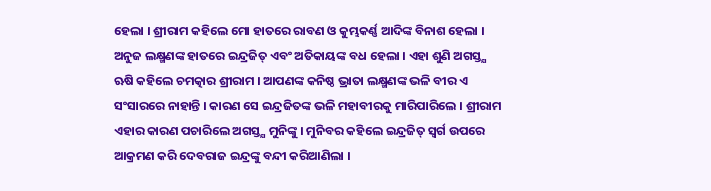ହେଲା । ଶ୍ରୀରାମ କହିଲେ ମୋ ହାତରେ ରାବଣ ଓ କୁମ୍ଭକର୍ଣ୍ଣ ଆଦିଙ୍କ ବିନାଶ ହେଲା । ଅନୁଜ ଲକ୍ଷ୍ମଣଙ୍କ ହାତରେ ଇନ୍ଦ୍ରଜିତ୍ ଏବଂ ଅତିକାୟଙ୍କ ବଧ ହେଲା । ଏହା ଶୁଣି ଅଗସ୍ତ୍ଯ ଋଷି କହିଲେ ଚମତ୍କାର ଶ୍ରୀରାମ । ଆପଣଙ୍କ କନିଷ୍ଠ ଭ୍ରାତା ଲକ୍ଷ୍ମଣଙ୍କ ଭଳି ବୀର ଏ ସଂସାରରେ ନାହାନ୍ତି । କାରଣ ସେ ଇନ୍ଦ୍ରଜିତଙ୍କ ଭଳି ମହାବୀରକୁ ମାରିପାରିଲେ । ଶ୍ରୀରାମ ଏହାର କାରଣ ପଚାରିଲେ ଅଗସ୍ତ୍ଯ ମୁନିଙ୍କୁ । ମୁନିବର କହିଲେ ଇନ୍ଦ୍ରଜିତ୍ ସ୍ଵର୍ଗ ଉପରେ ଆକ୍ରମଣ କରି ଦେବରାଜ ଇନ୍ଦ୍ରଙ୍କୁ ବନ୍ଦୀ କରିଆଣିଲା ।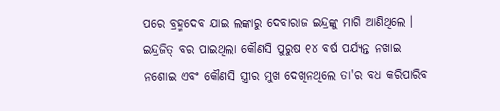ପରେ ବ୍ରହ୍ମଦେବ ଯାଇ ଲଙ୍କାରୁ ଦେବାରାଜ ଇନ୍ଦ୍ରଙ୍କୁ ମାଗି ଆଣିଥିଲେ । ଇନ୍ଦ୍ରଜିତ୍ ବର ପାଇଥିଲା କୌଣସି ପୁରୁଷ ୧୪ ବର୍ଷ ପର୍ଯ୍ଯନ୍ତ ନଖାଇ ନଶୋଇ ଏବଂ କୌଣସି ସ୍ତ୍ରୀର ମୁଖ ଦେଖିନଥିଲେ ତା'ର ବଧ କରିପାରିବ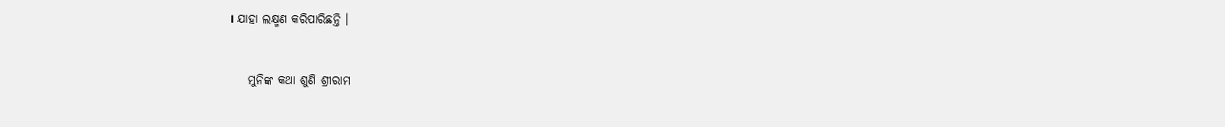। ଯାହା ଲକ୍ଷ୍ମଣ କରିପାରିଛନ୍ତି ।


    ମୁନିଙ୍କ କଥା ଶୁଣି ଶ୍ରୀରାମ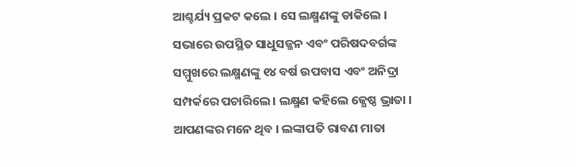ଆଶ୍ଚର୍ଯ୍ୟ ପ୍ରକଟ କଲେ । ସେ ଲକ୍ଷ୍ମଣଙ୍କୁ ଡାକିଲେ । ସଭାରେ ଉପସ୍ଥିତ ସାଧୁସଜ୍ଜନ ଏବଂ ପରିଷଦବର୍ଗଙ୍କ ସମ୍ମୁଖରେ ଲକ୍ଷ୍ମଣଙ୍କୁ ୧୪ ବର୍ଷ ଉପବାସ ଏବଂ ଅନିଦ୍ରା ସମ୍ପର୍କରେ ପଚାରିଲେ । ଲକ୍ଷ୍ମଣ କହିଲେ ଜ୍ଯେଷ୍ଠ ଭ୍ରାତା । ଆପଣଙ୍କର ମନେ ଥିବ । ଲଙ୍କାପତି ରାବଣ ମାତା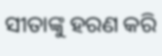ସୀତାଙ୍କୁ ହରଣ କରି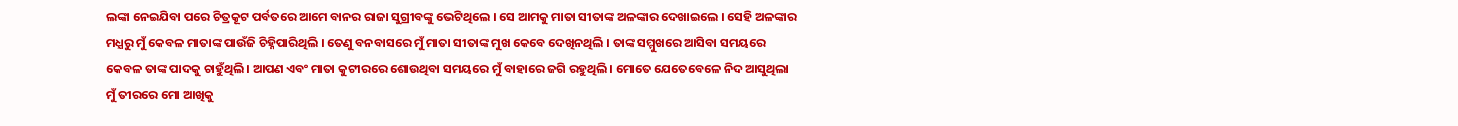ଲଙ୍କା ନେଇଯିବା ପରେ ଚିତ୍ରକୂଟ ପର୍ବତରେ ଆମେ ବାନର ରାଜା ସୁଗ୍ରୀବଙ୍କୁ ଭେଟିଥିଲେ । ସେ ଆମକୁ ମାତା ସୀତାଙ୍କ ଅଳଙ୍କାର ଦେଖାଇଲେ । ସେହି ଅଳଙ୍କାର ମଧ୍ଯରୁ ମୁଁ କେବଳ ମାତାଙ୍କ ପାଉଁଜି ଚିହ୍ନିପାରିଥିଲି । ତେଣୁ ବନବାସରେ ମୁଁ ମାତା ସୀତାଙ୍କ ମୁଖ କେବେ ଦେଖିନଥିଲି । ତାଙ୍କ ସମ୍ମୁଖରେ ଆସିବା ସମୟରେ କେବଳ ତାଙ୍କ ପାଦକୁ ଚାହୁଁଥିଲି । ଆପଣ ଏବଂ ମାତା କୁଟୀରରେ ଶୋଉଥିବା ସମୟରେ ମୁଁ ବାହାରେ ଜଗି ରହୁଥିଲି । ମୋତେ ଯେତେବେଳେ ନିଦ ଆସୁଥିଲା ମୁଁ ତୀରରେ ମୋ ଆଖିକୁ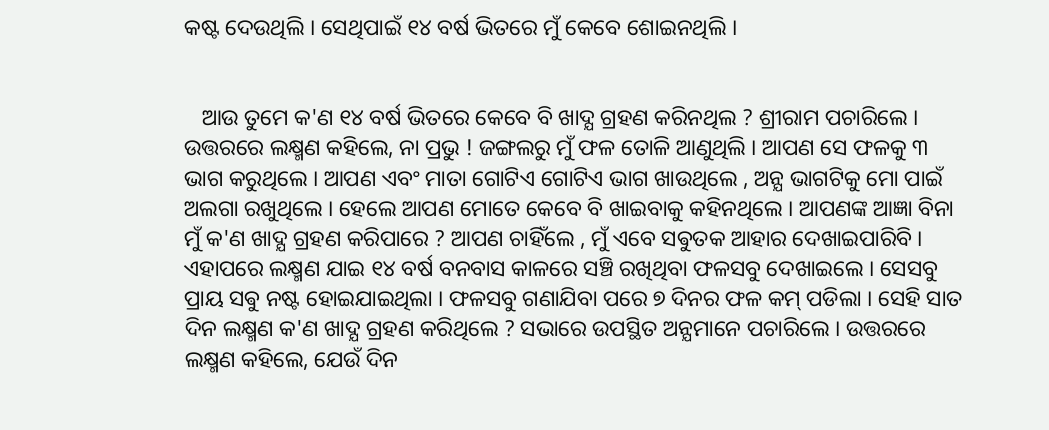କଷ୍ଟ ଦେଉଥିଲି । ସେଥିପାଇଁ ୧୪ ବର୍ଷ ଭିତରେ ମୁଁ କେବେ ଶୋଇନଥିଲି ।


   ଆଉ ତୁମେ କ'ଣ ୧୪ ବର୍ଷ ଭିତରେ କେବେ ବି ଖାଦ୍ଯ ଗ୍ରହଣ କରିନଥିଲ ? ଶ୍ରୀରାମ ପଚାରିଲେ । ଉତ୍ତରରେ ଲକ୍ଷ୍ମଣ କହିଲେ, ନା ପ୍ରଭୁ ! ଜଙ୍ଗଲରୁ ମୁଁ ଫଳ ତୋଳି ଆଣୁଥିଲି । ଆପଣ ସେ ଫଳକୁ ୩ ଭାଗ କରୁଥିଲେ । ଆପଣ ଏବଂ ମାତା ଗୋଟିଏ ଗୋଟିଏ ଭାଗ ଖାଉଥିଲେ , ଅନ୍ଯ ଭାଗଟିକୁ ମୋ ପାଇଁ ଅଲଗା ରଖୁଥିଲେ । ହେଲେ ଆପଣ ମୋତେ କେବେ ବି ଖାଇବାକୁ କହିନଥିଲେ । ଆପଣଙ୍କ ଆଜ୍ଞା ବିନା ମୁଁ କ'ଣ ଖାଦ୍ଯ ଗ୍ରହଣ କରିପାରେ ? ଆପଣ ଚାହିଁଲେ , ମୁଁ ଏବେ ସଵୁତକ ଆହାର ଦେଖାଇପାରିବି । ଏହାପରେ ଲକ୍ଷ୍ମଣ ଯାଇ ୧୪ ବର୍ଷ ବନବାସ କାଳରେ ସଞ୍ଚି ରଖିଥିବା ଫଳସବୁ ଦେଖାଇଲେ । ସେସବୁ ପ୍ରାୟ ସଵୁ ନଷ୍ଟ ହୋଇଯାଇଥିଲା । ଫଳସବୁ ଗଣାଯିବା ପରେ ୭ ଦିନର ଫଳ କମ୍ ପଡିଲା । ସେହି ସାତ ଦିନ ଲକ୍ଷ୍ମଣ କ'ଣ ଖାଦ୍ଯ ଗ୍ରହଣ କରିଥିଲେ ? ସଭାରେ ଉପସ୍ଥିତ ଅନ୍ଯମାନେ ପଚାରିଲେ । ଉତ୍ତରରେ ଲକ୍ଷ୍ମଣ କହିଲେ, ଯେଉଁ ଦିନ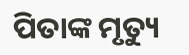ପିତାଙ୍କ ମୃତ୍ୟୁ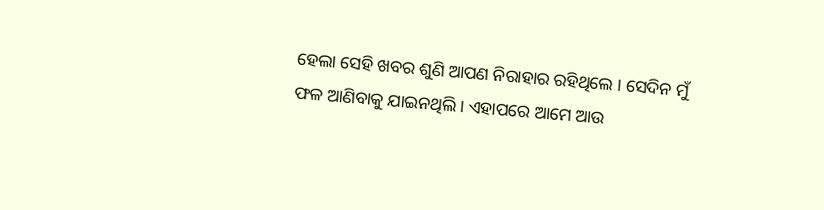ହେଲା ସେହି ଖବର ଶୁଣି ଆପଣ ନିରାହାର ରହିଥିଲେ । ସେଦିନ ମୁଁ ଫଳ ଆଣିବାକୁ ଯାଇନଥିଲି । ଏହାପରେ ଆମେ ଆଉ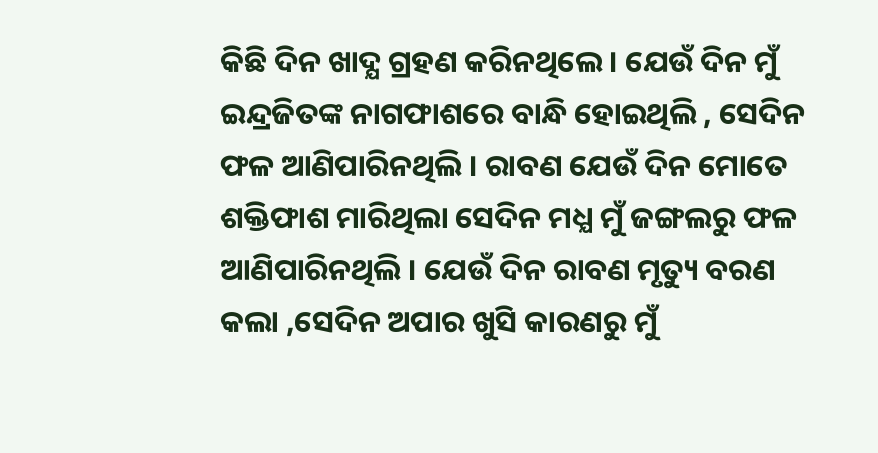କିଛି ଦିନ ଖାଦ୍ଯ ଗ୍ରହଣ କରିନଥିଲେ । ଯେଉଁ ଦିନ ମୁଁ ଇନ୍ଦ୍ରଜିତଙ୍କ ନାଗଫାଶରେ ବାନ୍ଧି ହୋଇଥିଲି , ସେଦିନ ଫଳ ଆଣିପାରିନଥିଲି । ରାବଣ ଯେଉଁ ଦିନ ମୋତେ ଶକ୍ତିଫାଶ ମାରିଥିଲା ସେଦିନ ମଧ୍ଯ ମୁଁ ଜଙ୍ଗଲରୁ ଫଳ ଆଣିପାରିନଥିଲି । ଯେଉଁ ଦିନ ରାବଣ ମୃତ୍ୟୁ ବରଣ କଲା ,ସେଦିନ ଅପାର ଖୁସି କାରଣରୁ ମୁଁ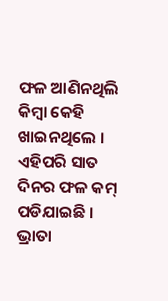ଫଳ ଆଣିନଥିଲି କିମ୍ବା କେହି ଖାଇନଥିଲେ । ଏହିପରି ସାତ ଦିନର ଫଳ କମ୍ ପଡିଯାଇଛି । ଭ୍ରାତା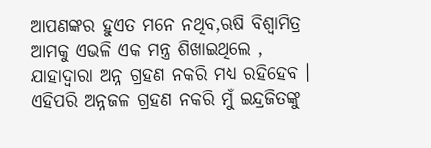ଆପଣଙ୍କର ହୁଏତ ମନେ ନଥିବ,ଋଷି ବିଶ୍ଵାମିତ୍ର ଆମକୁ ଏଭଳି ଏକ ମନ୍ତ୍ର ଶିଖାଇଥିଲେ , ଯାହାଦ୍ବାରା ଅନ୍ନ ଗ୍ରହଣ ନକରି ମଧ୍ଯ ରହିହେବ । ଏହିପରି ଅନ୍ନଜଳ ଗ୍ରହଣ ନକରି ମୁଁ ଇନ୍ଦ୍ରଜିତଙ୍କୁ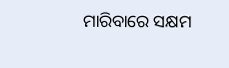ମାରିବାରେ ସକ୍ଷମ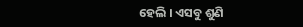ହେଲି । ଏସବୁ ଶୁଣି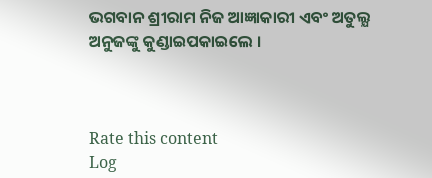ଭଗବାନ ଶ୍ରୀରାମ ନିଜ ଆଜ୍ଞାକାରୀ ଏବଂ ଅତୁଲ୍ଯ ଅନୁଜଙ୍କୁ କୁଣ୍ଡାଇପକାଇଲେ ।



Rate this content
Log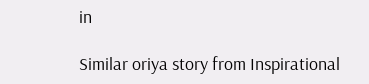in

Similar oriya story from Inspirational